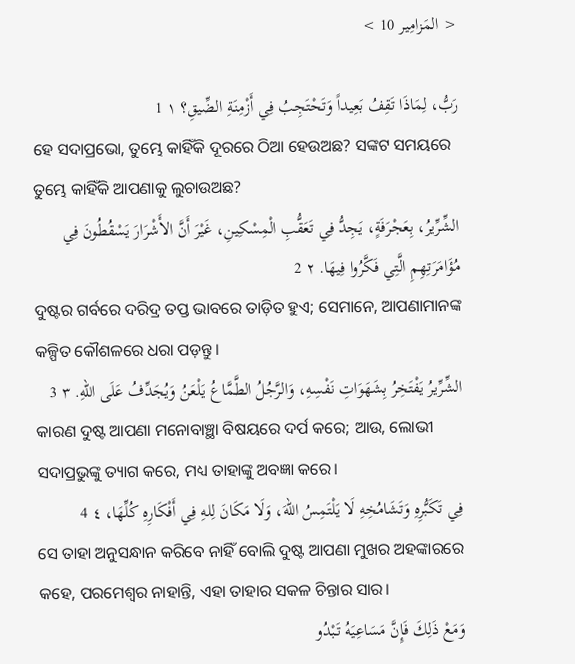< المَزامِير 10 >

رَبُّ، لِمَاذَا تَقِفُ بَعِيداً وَتَحْتَجِبُ فِي أَزْمِنَةِ الضِّيقِ؟ ١ 1
ହେ ସଦାପ୍ରଭୋ, ତୁମ୍ଭେ କାହିଁକି ଦୂରରେ ଠିଆ ହେଉଅଛ? ସଙ୍କଟ ସମୟରେ ତୁମ୍ଭେ କାହିଁକି ଆପଣାକୁ ଲୁଚାଉଅଛ?
الشِّرِّيرُ، بِعَجْرَفَةٍ، يَجِدُّ فِي تَعَقُّبِ الْمِسْكِينِ، غَيْرَ أَنَّ الأَشْرَارَ يَسْقُطُونَ فِي مُؤَامَرَتِهِمِ الَّتِي فَكَّرُوا فِيهَا. ٢ 2
ଦୁଷ୍ଟର ଗର୍ବରେ ଦରିଦ୍ର ତପ୍ତ ଭାବରେ ତାଡ଼ିତ ହୁଏ; ସେମାନେ, ଆପଣାମାନଙ୍କ କଳ୍ପିତ କୌଶଳରେ ଧରା ପଡ଼ନ୍ତୁ।
الشِّرِّيرُ يَفْتَخِرُ بِشَهَوَاتِ نَفْسِهِ، وَالرَّجُلُ الطَّمَّاعُ يَلْعَنُ وَيُجَدِّفُ عَلَى اللهِ. ٣ 3
କାରଣ ଦୁଷ୍ଟ ଆପଣା ମନୋବାଞ୍ଛା ବିଷୟରେ ଦର୍ପ କରେ; ଆଉ, ଲୋଭୀ ସଦାପ୍ରଭୁଙ୍କୁ ତ୍ୟାଗ କରେ, ମଧ୍ୟ ତାହାଙ୍କୁ ଅବଜ୍ଞା କରେ।
فِي تَكَبُّرِهِ وَتَشَامُخِهِ لَا يَلْتَمِسُ اللهَ، وَلَا مَكَانَ لِلهِ فِي أَفْكَارِهِ كُلِّهَا، ٤ 4
ସେ ତାହା ଅନୁସନ୍ଧାନ କରିବେ ନାହିଁ ବୋଲି ଦୁଷ୍ଟ ଆପଣା ମୁଖର ଅହଙ୍କାରରେ କହେ, ପରମେଶ୍ୱର ନାହାନ୍ତି, ଏହା ତାହାର ସକଳ ଚିନ୍ତାର ସାର।
وَمَعْ ذَلِكَ فَإِنَّ مَسَاعِيَهُ تَبْدُو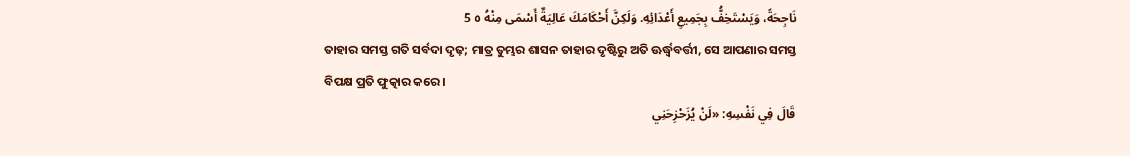نَاجِحَةً، وَيَسْتَخِفُّ بِجَمِيعِ أَعْدَائِهِ. وَلَكِنَّ أَحْكَامَكَ عَالِيَةٌ أَسْمَى مِنْهُ ٥ 5
ତାହାର ସମସ୍ତ ଗତି ସର୍ବଦା ଦୃଢ଼; ମାତ୍ର ତୁମ୍ଭର ଶାସନ ତାହାର ଦୃଷ୍ଟିରୁ ଅତି ଊର୍ଦ୍ଧ୍ୱବର୍ତ୍ତୀ, ସେ ଆପଣାର ସମସ୍ତ ବିପକ୍ଷ ପ୍ରତି ଫୁତ୍କାର କରେ।
قَالَ فِي نَفْسِهِ: «لَنْ يُزَحْزِحَنِي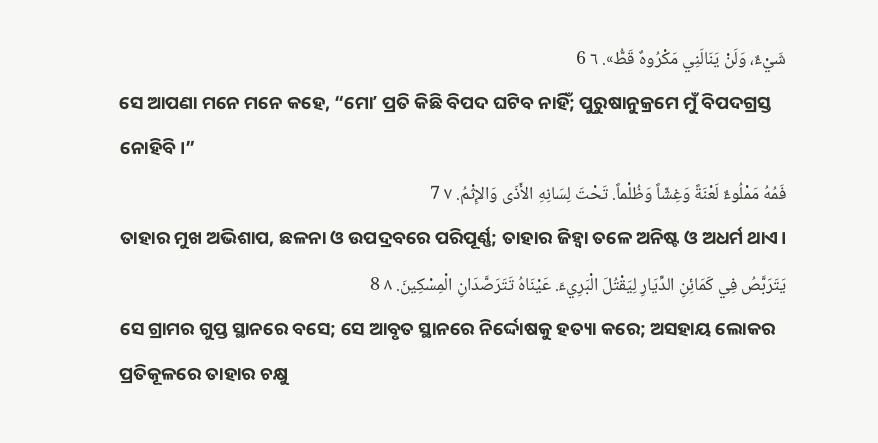شَيْءٌ، وَلَنْ يَنَالَنِي مَكْرُوهٌ قَطُّ». ٦ 6
ସେ ଆପଣା ମନେ ମନେ କହେ, “ମୋʼ ପ୍ରତି କିଛି ବିପଦ ଘଟିବ ନାହିଁ; ପୁରୁଷାନୁକ୍ରମେ ମୁଁ ବିପଦଗ୍ରସ୍ତ ନୋହିବି।”
فَمُهُ مَمْلُوءٌ لَعْنَةً وَغِشّاً وَظُلْماً. تَحْتَ لِسَانِهِ الأَذَى وَالإِثْمُ. ٧ 7
ତାହାର ମୁଖ ଅଭିଶାପ, ଛଳନା ଓ ଉପଦ୍ରବରେ ପରିପୂର୍ଣ୍ଣ; ତାହାର ଜିହ୍ୱା ତଳେ ଅନିଷ୍ଟ ଓ ଅଧର୍ମ ଥାଏ।
يَتَرَبَّصُ فِي كَمَائِنِ الدِّيَارِ لِيَقْتُلَ الْبَرِيءَ. عَيْنَاهُ تَتَرَصَّدَانِ الْمِسْكِينَ. ٨ 8
ସେ ଗ୍ରାମର ଗୁପ୍ତ ସ୍ଥାନରେ ବସେ; ସେ ଆବୃତ ସ୍ଥାନରେ ନିର୍ଦ୍ଦୋଷକୁ ହତ୍ୟା କରେ; ଅସହାୟ ଲୋକର ପ୍ରତିକୂଳରେ ତାହାର ଚକ୍ଷୁ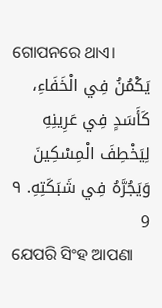ଗୋପନରେ ଥାଏ।
يَكْمُنُ فِي الْخَفَاءِ، كَأَسَدٍ فِي عَرِينِهِ لِيَخْطِفَ الْمِسْكِينَ وَيَجُرَّهُ فِي شَبَكَتِهِ. ٩ 9
ଯେପରି ସିଂହ ଆପଣା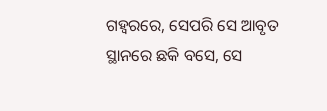ଗହ୍ୱରରେ, ସେପରି ସେ ଆବୃତ ସ୍ଥାନରେ ଛକି ବସେ, ସେ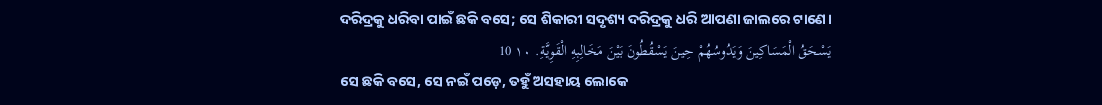ଦରିଦ୍ରକୁ ଧରିବା ପାଇଁ ଛକି ବସେ; ସେ ଶିକାରୀ ସଦୃଶ୍ୟ ଦରିଦ୍ରକୁ ଧରି ଆପଣା ଜାଲରେ ଟାଣେ।
يَسْحَقُ الْمَسَاكِينَ وَيَدُوسُهُمْ حِينَ يَسْقُطُونَ بَيْنَ مَخَالِبِهِ الْقَوِيَّةِ. ١٠ 10
ସେ ଛକି ବସେ, ସେ ନଇଁ ପଡ଼େ, ତହୁଁ ଅସହାୟ ଲୋକେ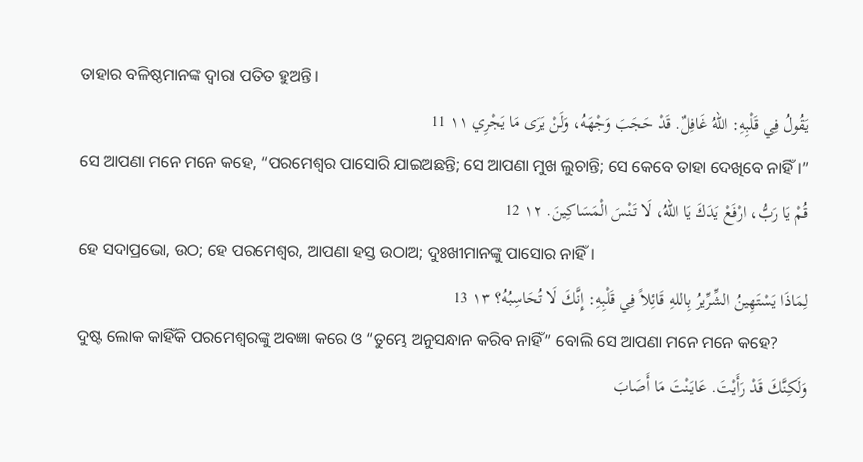ତାହାର ବଳିଷ୍ଠମାନଙ୍କ ଦ୍ୱାରା ପତିତ ହୁଅନ୍ତି।
يَقُولُ فِي قَلْبِهِ: اللهُ غَافِلٌ. قَدْ حَجَبَ وَجْهَهُ، وَلَنْ يَرَى مَا يَجْرِي ١١ 11
ସେ ଆପଣା ମନେ ମନେ କହେ, “ପରମେଶ୍ୱର ପାସୋରି ଯାଇଅଛନ୍ତି; ସେ ଆପଣା ମୁଖ ଲୁଚାନ୍ତି; ସେ କେବେ ତାହା ଦେଖିବେ ନାହିଁ।”
قُمْ يَا رَبُّ، ارْفَعْ يَدَكَ يَا اللهُ، لَا تَنْسَ الْمَسَاكِينَ. ١٢ 12
ହେ ସଦାପ୍ରଭୋ, ଉଠ; ହେ ପରମେଶ୍ୱର, ଆପଣା ହସ୍ତ ଉଠାଅ; ଦୁଃଖୀମାନଙ୍କୁ ପାସୋର ନାହିଁ।
لِمَاذَا يَسْتَهِينُ الشِّرِّيرُ بِاللهِ قَائِلاً فِي قَلْبِهِ: إِنَّكَ لَا تُحَاسِبُهُ؟ ١٣ 13
ଦୁଷ୍ଟ ଲୋକ କାହିଁକି ପରମେଶ୍ୱରଙ୍କୁ ଅବଜ୍ଞା କରେ ଓ “ତୁମ୍ଭେ ଅନୁସନ୍ଧାନ କରିବ ନାହିଁ” ବୋଲି ସେ ଆପଣା ମନେ ମନେ କହେ?
وَلَكِنَّكَ قَدْ رَأَيْتَ. عَايَنْتَ مَا أَصَابَ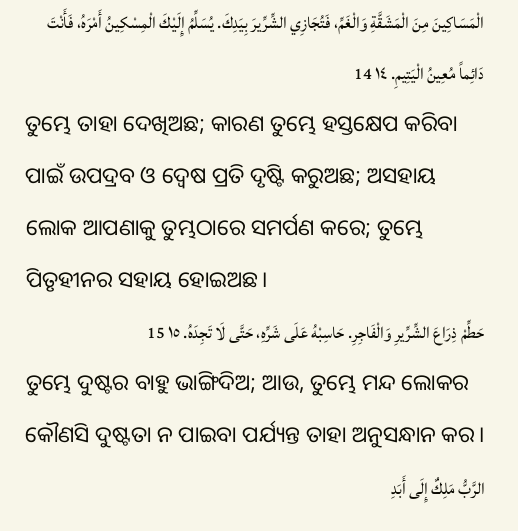الْمَسَاكِينَ مِنَ الْمَشَقَّةِ وَالْغَمِّ، فَتُجَازِي الشِّرِّيرَ بِيَدِكَ. يُسَلِّمُ إِلَيْكَ الْمِسْكِينُ أَمْرَهُ، فَأَنْتَ دَائِماً مُعِينُ الْيَتِيمِ. ١٤ 14
ତୁମ୍ଭେ ତାହା ଦେଖିଅଛ; କାରଣ ତୁମ୍ଭେ ହସ୍ତକ୍ଷେପ କରିବା ପାଇଁ ଉପଦ୍ରବ ଓ ଦ୍ୱେଷ ପ୍ରତି ଦୃଷ୍ଟି କରୁଅଛ; ଅସହାୟ ଲୋକ ଆପଣାକୁ ତୁମ୍ଭଠାରେ ସମର୍ପଣ କରେ; ତୁମ୍ଭେ ପିତୃହୀନର ସହାୟ ହୋଇଅଛ।
حَطِّمْ ذِرَاعَ الشِّرِّيرِ وَالْفَاجِرِ. حَاسِبْهُ عَلَى شَرِّهِ، حَتَّى لَا تَجِدَهُ. ١٥ 15
ତୁମ୍ଭେ ଦୁଷ୍ଟର ବାହୁ ଭାଙ୍ଗିଦିଅ; ଆଉ, ତୁମ୍ଭେ ମନ୍ଦ ଲୋକର କୌଣସି ଦୁଷ୍ଟତା ନ ପାଇବା ପର୍ଯ୍ୟନ୍ତ ତାହା ଅନୁସନ୍ଧାନ କର।
الرَّبُّ مَلِكٌ إِلَى أَبَدِ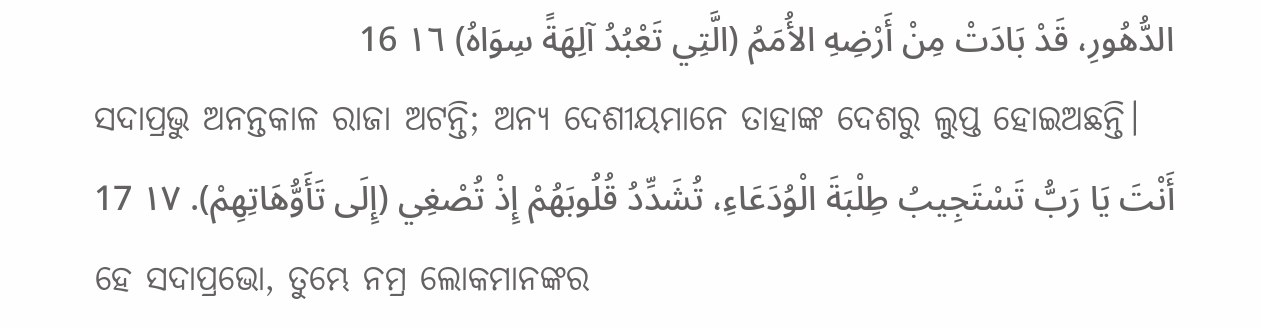الدُّهُورِ، قَدْ بَادَتْ مِنْ أَرْضِهِ الأُمَمُ (الَّتِي تَعْبُدُ آلِهَةً سِوَاهُ) ١٦ 16
ସଦାପ୍ରଭୁ ଅନନ୍ତକାଳ ରାଜା ଅଟନ୍ତି; ଅନ୍ୟ ଦେଶୀୟମାନେ ତାହାଙ୍କ ଦେଶରୁ ଲୁପ୍ତ ହୋଇଅଛନ୍ତି।
أَنْتَ يَا رَبُّ تَسْتَجِيبُ طِلْبَةَ الْوُدَعَاءِ، تُشَدِّدُ قُلُوبَهُمْ إِذْ تُصْغِي (إِلَى تَأَوُّهَاتِهِمْ). ١٧ 17
ହେ ସଦାପ୍ରଭୋ, ତୁମ୍ଭେ ନମ୍ର ଲୋକମାନଙ୍କର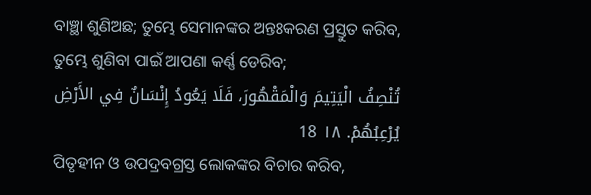ବାଞ୍ଛା ଶୁଣିଅଛ; ତୁମ୍ଭେ ସେମାନଙ୍କର ଅନ୍ତଃକରଣ ପ୍ରସ୍ତୁତ କରିବ, ତୁମ୍ଭେ ଶୁଣିବା ପାଇଁ ଆପଣା କର୍ଣ୍ଣ ଡେରିବ;
تُنْصِفُ الْيَتِيمَ وَالْمَقْهُورَ، فَلَا يَعُودُ إِنْسَانٌ فِي الأَرْضِ يُرْعِبُهُمْ. ١٨ 18
ପିତୃହୀନ ଓ ଉପଦ୍ରବଗ୍ରସ୍ତ ଲୋକଙ୍କର ବିଚାର କରିବ,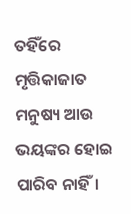ତହିଁରେ ମୃତ୍ତିକାଜାତ ମନୁଷ୍ୟ ଆଉ ଭୟଙ୍କର ହୋଇ ପାରିବ ନାହିଁ।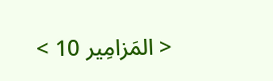< المَزامِير 10 >